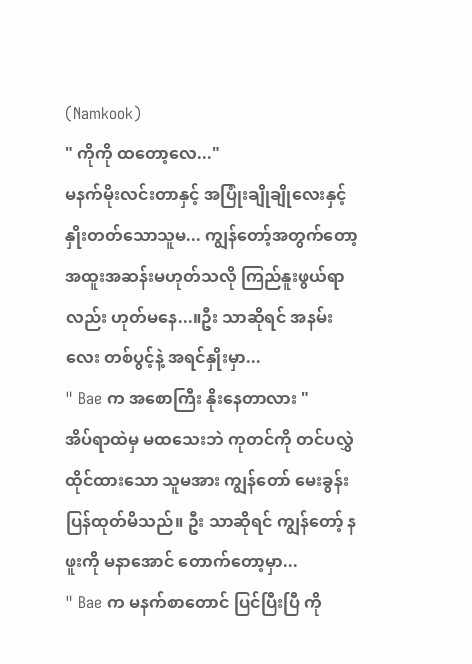(Namkook)
" ကိုကို ထတော့လေ..."
မနက်မိုးလင်းတာနှင့် အပြုံးချိုချိုလေးနှင့် နှိုးတတ်သောသူမ... ကျွန်တော့်အတွက်တော့ အထူးအဆန်းမဟုတ်သလို ကြည်နူးဖွယ်ရာ လည်း ဟုတ်မနေ...။ဦး သာဆိုရင် အနမ်းလေး တစ်ပွင့်နဲ့ အရင်နှိုးမှာ...
" Bae က အစောကြီး နိုးနေတာလား "
အိပ်ရာထဲမှ မထသေးဘဲ ကုတင်ကို တင်ပလွှဲ ထိုင်ထားသော သူမအား ကျွန်တော် မေးခွန်း ပြန်ထုတ်မိသည်။ ဦး သာဆိုရင် ကျွန်တော့် နဖူးကို မနာအောင် တောက်တော့မှာ...
" Bae က မနက်စာတောင် ပြင်ပြီးပြီ ကို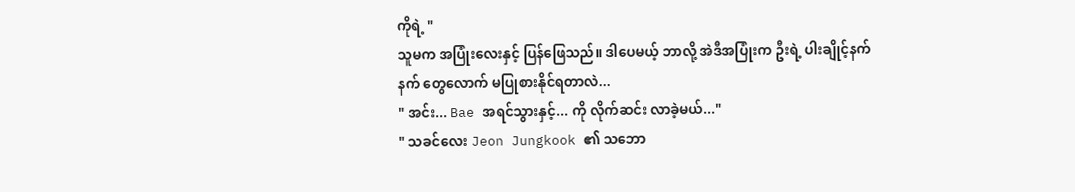ကိုရဲ့ "
သူမက အပြုံးလေးနှင့် ပြန်ဖြေသည်။ ဒါပေမယ့် ဘာလို့ အဲဒီအပြုံးက ဦးရဲ့ ပါးချိုင့်နက်နက် တွေလောက် မပြုစားနိုင်ရတာလဲ...
" အင်း... Bae အရင်သွားနှင့်... ကို လိုက်ဆင်း လာခဲ့မယ်..."
" သခင်လေး Jeon Jungkook ၏ သဘော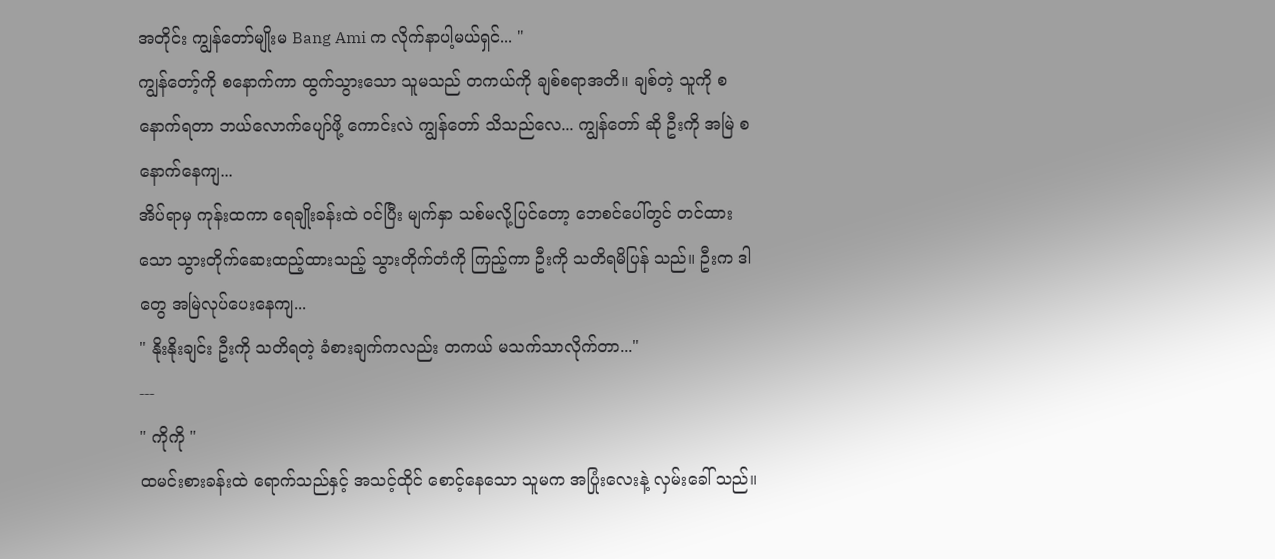အတိုင်း ကျွန်တော်မျိုးမ Bang Ami က လိုက်နာပါ့မယ်ရှင်... "
ကျွန်တော့်ကို စနောက်ကာ ထွက်သွားသော သူမသည် တကယ်ကို ချစ်စရာအတိ။ ချစ်တဲ့ သူကို စနောက်ရတာ ဘယ်လောက်ပျော်ဖို့ ကောင်းလဲ ကျွန်တော် သိသည်လေ... ကျွန်တော် ဆို ဦးကို အမြဲ စနောက်နေကျ...
အိပ်ရာမှ ကုန်းထကာ ရေချိုးခန်းထဲ ဝင်ပြီး မျက်နှာ သစ်မလို့ပြင်တော့ ဘေစင်ပေါ်တွင် တင်ထားသော သွားတိုက်ဆေးထည့်ထားသည့် သွားတိုက်တံကို ကြည့်ကာ ဦးကို သတိရမိပြန် သည်။ ဦးက ဒါတွေ အမြဲလုပ်ပေးနေကျ...
" နိုးနိုးချင်း ဦးကို သတိရတဲ့ ခံစားချက်ကလည်း တကယ် မသက်သာလိုက်တာ..."
---
" ကိုကို "
ထမင်းစားခန်းထဲ ရောက်သည်နှင့် အသင့်ထိုင် စောင့်နေသော သူမက အပြုံးလေးနဲ့ လှမ်းခေါ် သည်။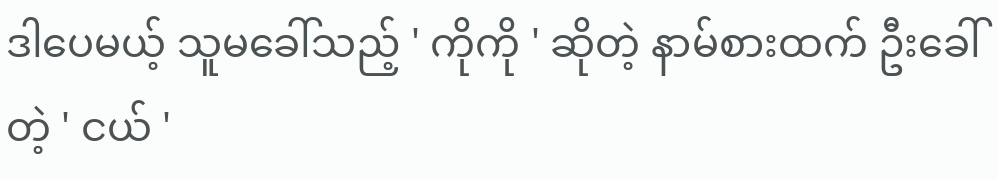ဒါပေမယ့် သူမခေါ်သည့် ' ကိုကို ' ဆိုတဲ့ နာမ်စားထက် ဦးခေါ်တဲ့ ' ငယ် '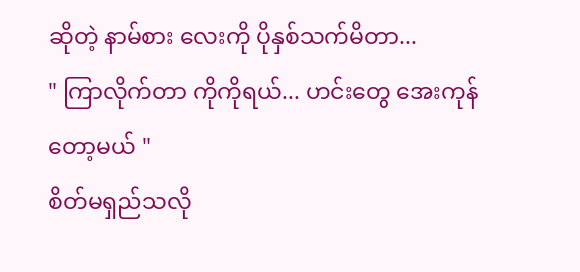ဆိုတဲ့ နာမ်စား လေးကို ပိုနှစ်သက်မိတာ...
" ကြာလိုက်တာ ကိုကိုရယ်... ဟင်းတွေ အေးကုန်တော့မယ် "
စိတ်မရှည်သလို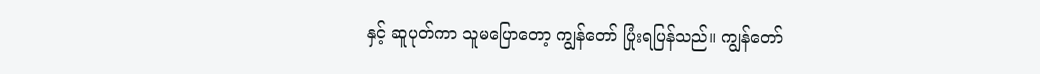နှင့် ဆူပုတ်ကာ သူမပြောတော့ ကျွန်တော် ပြုံးရပြန်သည်။ ကျွန်တော်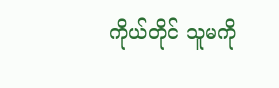ကိုယ်တိုင် သူမကို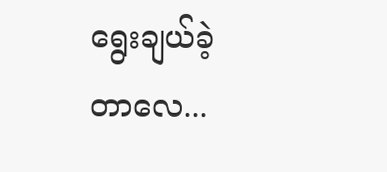ရွေးချယ်ခဲ့တာလေ...